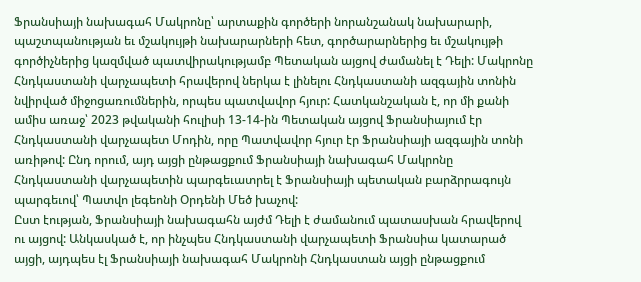Ֆրանսիայի նախագահ Մակրոնը՝ արտաքին գործերի նորանշանակ նախարարի, պաշտպանության եւ մշակույթի նախարարների հետ, գործարարներից եւ մշակույթի գործիչներից կազմված պատվիրակությամբ Պետական այցով ժամանել է Դելի: Մակրոնը Հնդկաստանի վարչապետի հրավերով ներկա է լինելու Հնդկաստանի ազգային տոնին նվիրված միջոցառումներին, որպես պատվավոր հյուր: Հատկանշական է, որ մի քանի ամիս առաջ՝ 2023 թվականի հուլիսի 13-14-ին Պետական այցով Ֆրանսիայում էր Հնդկաստանի վարչապետ Մոդին, որը Պատվավոր հյուր էր Ֆրանսիայի ազգային տոնի առիթով: Ընդ որում, այդ այցի ընթացքում Ֆրանսիայի նախագահ Մակրոնը Հնդկաստանի վարչապետին պարգեւատրել է Ֆրանսիայի պետական բարձրրագույն պարգեւով՝ Պատվո լեգեոնի Օրդենի Մեծ խաչով:
Ըստ էության, Ֆրանսիայի նախագահն այժմ Դելի է ժամանում պատասխան հրավերով ու այցով: Անկասկած է, որ ինչպես Հնդկաստանի վարչապետի Ֆրանսիա կատարած այցի, այդպես էլ Ֆրանսիայի նախագահ Մակրոնի Հնդկաստան այցի ընթացքում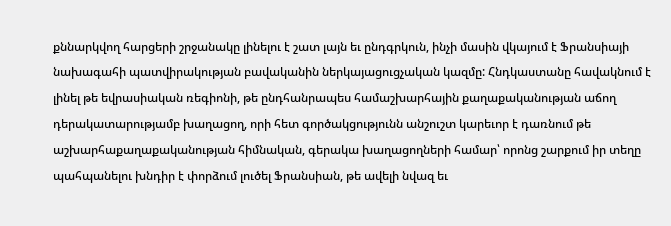քննարկվող հարցերի շրջանակը լինելու է շատ լայն եւ ընդգրկուն, ինչի մասին վկայում է Ֆրանսիայի նախագահի պատվիրակության բավականին ներկայացուցչական կազմը: Հնդկաստանը հավակնում է լինել թե եվրասիական ռեգիոնի, թե ընդհանրապես համաշխարհային քաղաքականության աճող դերակատարությամբ խաղացող, որի հետ գործակցությունն անշուշտ կարեւոր է դառնում թե աշխարհաքաղաքականության հիմնական, գերակա խաղացողների համար՝ որոնց շարքում իր տեղը պահպանելու խնդիր է փորձում լուծել Ֆրանսիան, թե ավելի նվազ եւ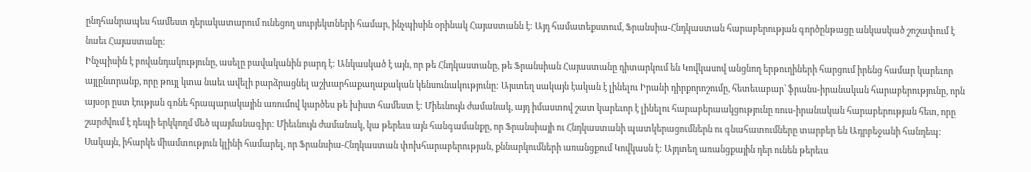ընդհանրապես համեստ դերակատարում ունեցող սուբյեկտների համար, ինչպիսին օրինակ Հայաստանն է: Այդ համատեքստում, Ֆրանսիա-Հնդկաստան հարաբերության գործընթացը անկասկած շոշափում է նաեւ Հայաստանը:
Ինչպիսին է բովանդակությունը, ասելը բավականին բարդ է: Անկասկած է այն, որ թե Հնդկաստանը, թե Ֆրանսիան Հայաստանը դիտարկում են Կովկասով անցնող երթուղիների հարցում իրենց համար կարեւոր այլընտրանք, որը թույլ կտա նաեւ ավելի բարձրացնել աշխարհաքաղաքական կենսունակությունը: Այստեղ սակայն էական է լինելու Իրանի դիրքորոշումը, հետեւաբար՝ ֆրանս-իրանական հարաբերությունը, որն այսօր ըստ էության գոնե հրապարակային առումով կարծես թե խիստ համեստ է: Միեւնույն ժամանակ, այդ իմաստով շատ կարեւոր է լինելու հարաբերաակցությունը ռուս-իրանական հարաբերության հետ, որը շարժվում է դեպի երկկողմ մեծ պայմանագիր: Միեւնույն ժամանակ, կա թերեւս այն հանգամանքը, որ Ֆրանսիայի ու Հնդկաստանի պատկերացումներն ու գնահատումները տարբեր են Ադրբեջանի հանդեպ:
Սակայն, իհարկե միամտություն կլինի համարել, որ Ֆրանսիա-Հնդկաստան փոխհարաբերության, քննարկումների առանցքում Կովկասն է: Այդտեղ առանցքային դեր ունեն թերեւս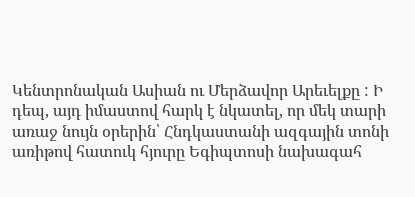Կենտրոնական Ասիան ու Մերձավոր Արեւելքը : Ի դեպ, այդ իմաստով հարկ է նկատել, որ մեկ տարի առաջ նույն օրերին՝ Հնդկաստանի ազգային տոնի առիթով հատուկ հյուրը Եգիպտոսի նախագահ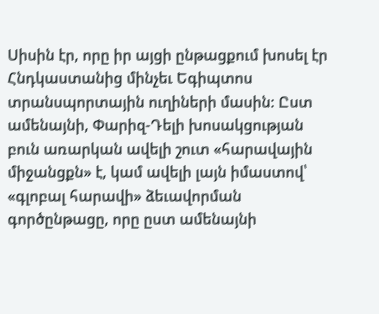Սիսին էր, որը իր այցի ընթացքում խոսել էր Հնդկաստանից մինչեւ Եգիպտոս տրանսպորտային ուղիների մասին: Ըստ ամենայնի, Փարիզ-Դելի խոսակցության բուն առարկան ավելի շուտ «հարավային միջանցքն» է, կամ ավելի լայն իմաստով՝ «գլոբալ հարավի» ձեւավորման գործընթացը, որը ըստ ամենայնի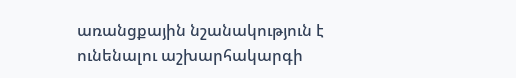առանցքային նշանակություն է ունենալու աշխարհակարգի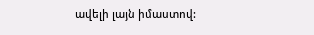ավելի լայն իմաստով: